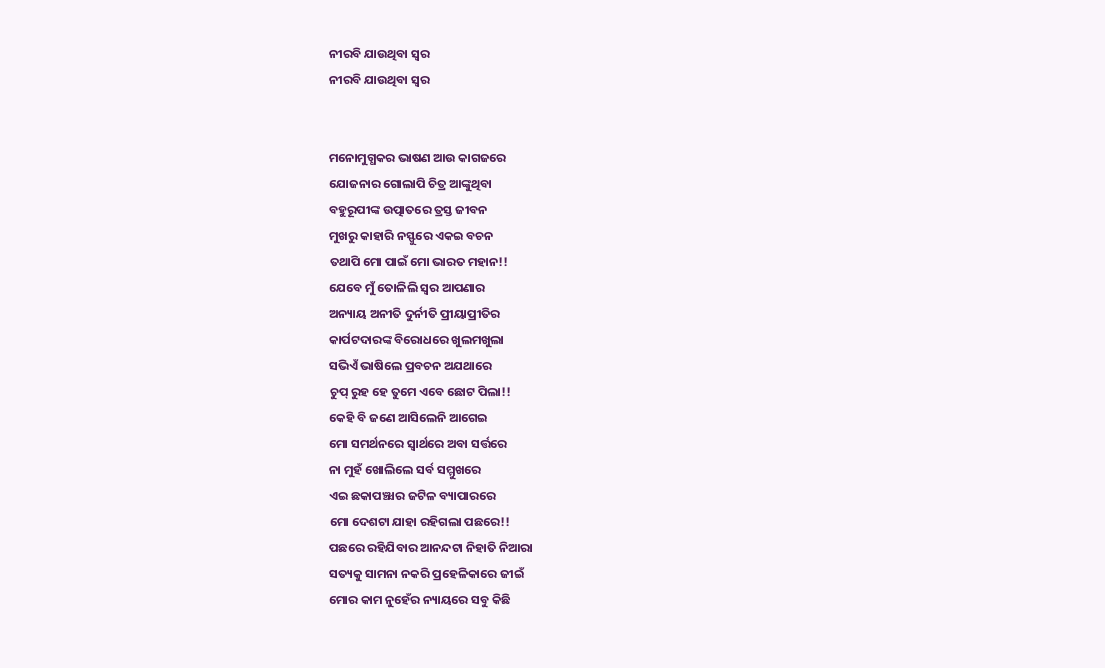ନୀରବି ଯାଉଥିବା ସ୍ବର
ନୀରବି ଯାଉଥିବା ସ୍ବର


ମନୋମୁଗ୍ଧକର ଭାଷଣ ଆଉ କାଗଜରେ
ଯୋଜନାର ଗୋଲାପି ଚିତ୍ର ଆଙ୍କୁଥିବା
ବହୁରୂପୀଙ୍କ ଉତ୍ପାତରେ ତ୍ରସ୍ତ ଜୀବନ
ମୁଖରୁ କାହାରି ନସ୍ଫୁରେ ଏକଇ ବଚନ
ତଥାପି ମୋ ପାଇଁ ମୋ ଭାରତ ମହାନ!!
ଯେବେ ମୁଁ ତୋଳିଲି ସ୍ୱର ଆପଣାର
ଅନ୍ୟାୟ ଅନୀତି ଦୁର୍ନୀତି ପ୍ରୀୟାପ୍ରୀତିର
କାର୍ପଟଦାରଙ୍କ ବିରୋଧରେ ଖୁଲମଖୁଲା
ସଭିଏଁ ଭାଷିଲେ ପ୍ରବଚନ ଅଯଥାରେ
ଚୁପ୍ ରୁହ ହେ ତୁମେ ଏବେ ଛୋଟ ପିଲା!!
କେହି ବି ଜଣେ ଆସିଲେନି ଆଗେଇ
ମୋ ସମର୍ଥନରେ ସ୍ୱାର୍ଥରେ ଅବା ସର୍ତ୍ତରେ
ନା ମୁହଁ ଖୋଲିଲେ ସର୍ବ ସମ୍ମୁଖରେ
ଏଇ ଛକାପଞ୍ଝାର ଜଟିଳ ବ୍ୟାପାରରେ
ମୋ ଦେଶଟା ଯାହା ରହିଗଲା ପଛରେ!!
ପଛରେ ରହିଯିବାର ଆନନ୍ଦଟା ନିହାତି ନିଆରା
ସତ୍ୟକୁ ସାମନା ନକରି ପ୍ରହେଳିକାରେ ଜୀଇଁ
ମୋର କାମ ନୁହେଁର ନ୍ୟାୟରେ ସବୁ କିଛି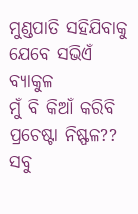ମୁଣ୍ଡପାତି ସହିଯିବାକୁ ଯେବେ ସଭିଏଁ ବ୍ୟାକୁଳ
ମୁଁ ବି କିଆଁ କରିବି ପ୍ରଚେଷ୍ଟା ନିଷ୍ଫଳ??
ସବୁ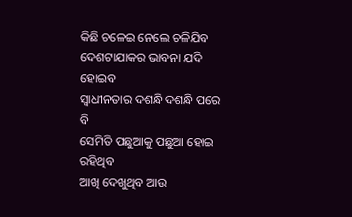କିଛି ଚଳେଇ ନେଲେ ଚଳିଯିବ
ଦେଶଟାଯାକର ଭାବନା ଯଦି ହୋଇବ
ସ୍ୱାଧୀନତାର ଦଶନ୍ଧି ଦଶନ୍ଧି ପରେ ବି
ସେମିତି ପଛୁଆକୁ ପଛୁଆ ହୋଇ ରହିଥିବ
ଆଖି ଦେଖୁଥିବ ଆଉ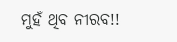ମୁହଁ ଥିବ ନୀରବ!!